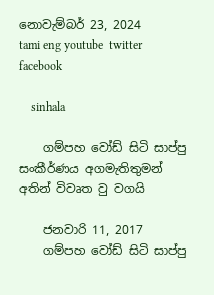නොවැම්බර් 23, 2024
tami eng youtube  twitter facebook

    sinhala

    ගම්පහ වෝඩ් සිටි සාප්පු සංකීර්ණය අගමැතිතුමන් අතින් විවෘත වු වගයි

    ජනවාරි 11, 2017
    ගම්පහ වෝඩ් සිටි සාප්පු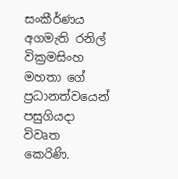සංකීර්ණය අගමැති රනිල් වික්‍රමසිංහ මහතා ගේ ප්‍රධානත්වයෙන් පසුගියදා විවෘත කෙරිණි.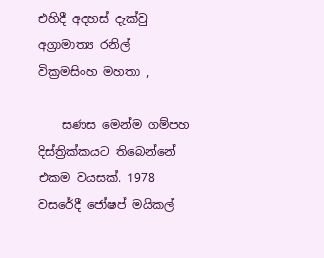එහිදී අදහස් දැක්වු අග්‍රාමාත්‍ය රනිල් වික්‍රමසිංහ මහතා ,

    සණස මෙන්ම ගම්පහ දිස්ත්‍රික්කයට තිබෙන්නේ එකම වයසක්. 1978 වසරේදී ජෝෂප් මයිකල්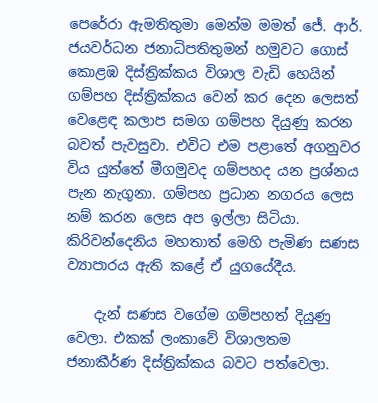පෙරේරා ඇමතිතුමා මෙන්ම මමත් ජේ. ආර්. ජයවර්ධන ජනාධිපතිතුමන් හමුවට ගොස් කොළඹ දිස්ත්‍රික්කය විශාල වැඩි හෙයින් ගම්පහ දිස්ත්‍රික්කය වෙන් කර දෙන ලෙසත් වෙළෙඳ කලාප සමග ගම්පහ දියුණු කරන බවත් පැවසුවා. එවිට එම පළාතේ අගනුවර විය යුත්තේ මීගමුවද ගම්පහද යන ප්‍රශ්නය පැන නැගුනා. ගම්පහ ප්‍රධාන නගරය ලෙස නම් කරන ලෙස අප ඉල්ලා සිටියා. කිරිවන්දෙනිය මහතාත් මෙහි පැමිණ සණස ව්‍යාපාරය ඇති කළේ ඒ යුගයේදීය.

    දැන් සණස වගේම ගම්පහත් දියුණු වෙලා. එකක් ලංකාවේ විශාලතම ජනාකීර්ණ දිස්ත්‍රික්කය බවට පත්වෙලා.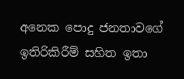අනෙක පොදු ජනතාවගේ ඉතිරිකිරීම් සහිත ඉතා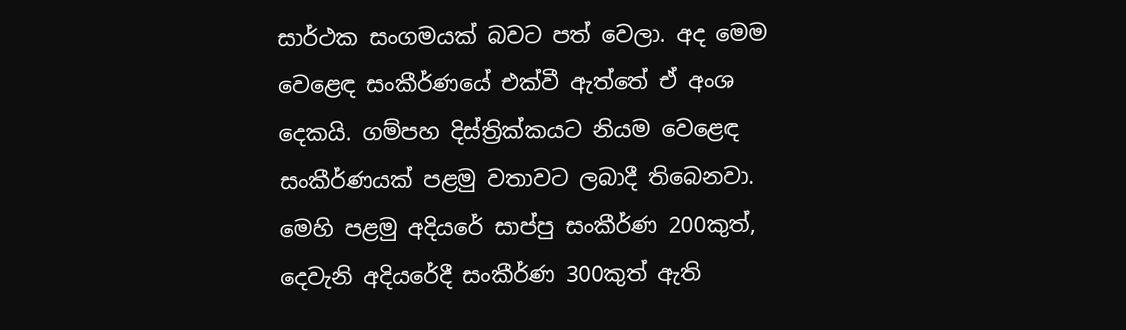සාර්ථක සංගමයක් බවට පත් වෙලා. අද මෙම වෙළෙඳ සංකීර්ණයේ එක්වී ඇත්තේ ඒ අංශ දෙකයි. ගම්පහ දිස්ත්‍රික්කයට නියම වෙළෙඳ සංකීර්ණයක් පළමු වතාවට ලබාදී තිබෙනවා. මෙහි පළමු අදියරේ සාප්පු සංකීර්ණ 200කුත්, දෙවැනි අදියරේදී සංකීර්ණ 300කුත් ඇති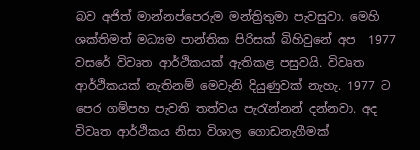බව අජිත් මාන්නප්පෙරුම මන්ත්‍රිතුමා පැවසුවා. මෙහි ශක්තිමත් මධ්‍යම පාන්තික පිරිසක් බිහිවුනේ අප  1977 වසරේ විවෘත ආර්ථිකයක් ඇතිකළ පසුවයි. විවෘත ආර්ථිකයක් නැතිනම් මෙවැනි දියුණුවක් නැහැ. 1977 ට පෙර ගම්පහ පැවති තත්වය පැරැන්නන් දන්නවා. අද විවෘත ආර්ථිකය නිසා විශාල ගොඩනැගීමක්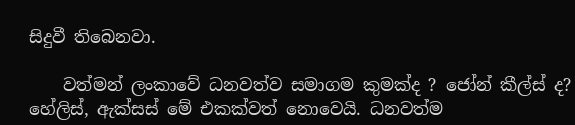සිදුවී තිබෙනවා.

    වත්මන් ලංකාවේ ධනවත්ව සමාගම කුමක්ද ? ජෝන් කීල්ස් ද? හේලිස්, ඇක්සස් මේ එකක්වත් නොවෙයි. ධනවත්ම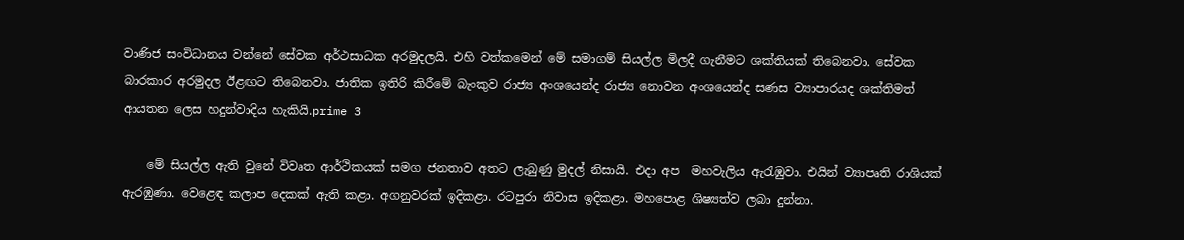වාණිජ සංවිධානය වන්නේ සේවක අර්ථසාධක අරමුදලයි. එහි වත්කමෙන් මේ සමාගම් සියල්ල මිලදී ගැනීමට ශක්තියක් තිබෙනවා. සේවක බාරකාර අරමුදල ඊළඟට තිබෙනවා. ජාතික ඉතිරි කිරීමේ බැංකුව රාජ්‍ය අංශයෙන්ද රාජ්‍ය නොවන අංශයෙන්ද සණස ව්‍යාපාරයද ශක්තිමත් ආයතන ලෙස හදුන්වාදිය හැකියි.prime 3

    මේ සියල්ල ඇති වුනේ විවෘත ආර්ථිකයක් සමග ජනතාව අතට ලැබුණු මුදල් නිසායි. එදා අප  මහවැලිය ඇරැඹුවා. එයින් ව්‍යාපෘති රාශියක් ඇරඹුණා. වෙළෙඳ කලාප දෙකක් ඇති කළා. අගනුවරක් ඉදිකළා. රටපුරා නිවාස ඉදිකළා. මහපොළ ශිෂ්‍යත්ව ලබා දුන්නා.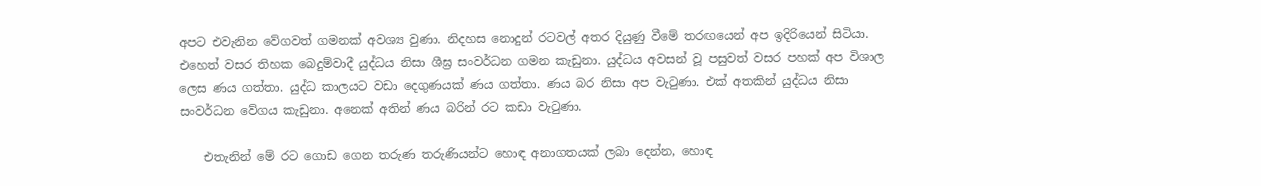අපට එවැනින වේගවත් ගමනක් අවශ්‍ය වුණා. නිදහස නොදුන් රටවල් අතර දියුණු වීමේ තරඟයෙන් අප ඉදිරියෙන් සිටියා. එහෙත් වසර තිහක බෙදුම්වාදී යුද්ධය නිසා ශීඝ්‍ර සංවර්ධන ගමන කැඩුනා. යුද්ධය අවසන් වූ පසුවත් වසර පහක් අප විශාල ලෙස ණය ගත්තා. යුද්ධ කාලයට වඩා දෙගුණයක් ණය ගත්තා. ණය බර නිසා අප වැටුණා. එක් අතකින් යුද්ධය නිසා සංවර්ධන වේගය කැඩුනා. අනෙක් අතින් ණය බරින් රට කඩා වැටුණා.

    එතැනින් මේ රට ගොඩ ගෙන තරුණ තරුණියන්ට හොඳ අනාගතයක් ලබා දෙන්න, හොඳ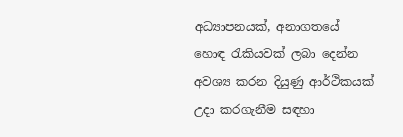අධ්‍යාපනයක්, අනාගතයේ හොඳ රැකියවක් ලබා දෙන්න අවශ්‍ය කරන දියුණු ආර්ථිකයක් උදා කරගැනීම සඳහා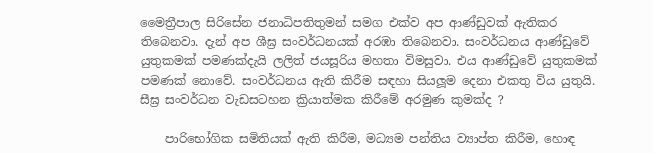මෛත්‍රීපාල සිරිසේන ජනාධිපතිතුමන් සමග එක්ව අප ආණ්ඩුවක් ඇතිකර තිබෙනවා. දැන් අප ශීඝ්‍ර සංවර්ධනයක් අරඹා තිබෙනවා. සංවර්ධනය ආණ්ඩුවේ යුතුකමක් පමණක්දැයි ලලිත් ජයසූරිය මහතා විමසුවා. එය ආණ්ඩුවේ යුතුකමක් පමණක් නොවේ. සංවර්ධනය ඇති කිරීම සඳහා සියලූම දෙනා එකතු විය යුතුයි. සීඝ්‍ර සංවර්ධන වැඩසටහන ක්‍රියාත්මක කිරීමේ අරමුණ කුමක්ද ?

    පාරිභෝගික සමිතියක් ඇති කිරීම, මධ්‍යම පන්තිය ව්‍යාප්ත කිරීම, හොඳ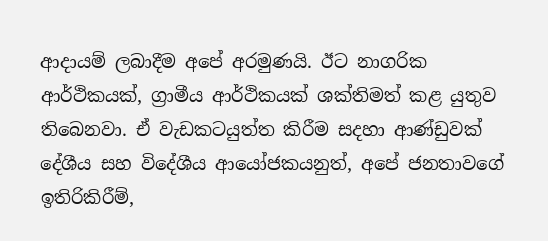ආදායම් ලබාදීම අපේ අරමුණයි. ඊට නාගරික ආර්ථිකයක්, ග්‍රාමීය ආර්ථිකයක් ශක්තිමත් කළ යුතුව තිබෙනවා. ඒ වැඩකටයුත්ත කිරීම සදහා ආණ්ඩුවක් දේශීය සහ විදේශීය ආයෝජකයනුත්, අපේ ජනතාවගේ ඉතිරිකිරීම්,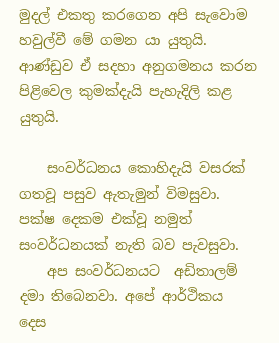මුදල් එකතු කරගෙන අපි සැවොම හවුල්වී මේ ගමන යා යුතුයි. ආණ්ඩුව ඒ සදහා අනුගමනය කරන පිළිවෙල කුමක්දැයි පැහැදිලි කළ යුතුයි.

    සංවර්ධනය කොහිදැයි වසරක් ගතවූ පසුව ඇතැමුන් විමසුවා. පක්ෂ දෙකම එක්වූ නමුත් සංවර්ධනයක් නැති බව පැවසුවා.
    අප සංවර්ධනයට  අඩිතාලම් දමා තිබෙනවා. අපේ ආර්ථිකය දෙස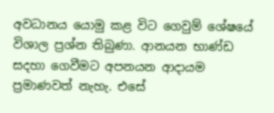අවධානය යොමු කළ විට ගෙවුම් ශේෂයේ විශාල ප්‍රශ්න තිබුණා. ආනයන භාණ්ඩ සදහා ගෙවීමට අපනයන ආදායම ප්‍රමාණවත් නැහැ. එසේ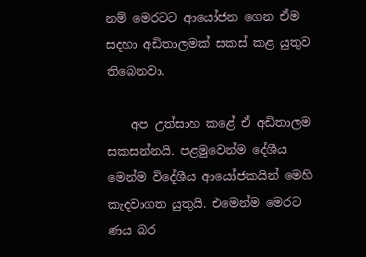නම් මෙරටට ආයෝජන ගෙන ඒම සදහා අඩිතාලමක් සකස් කළ යුතුව තිබෙනවා.

    අප උත්සාහ කළේ ඒ අඩිතාලම සකසන්නයි. පළමුවෙන්ම දේශීය මෙන්ම විදේශීය ආයෝජකයින් මෙහි කැදවාගත යුතුයි. එමෙන්ම මෙරට ණය බර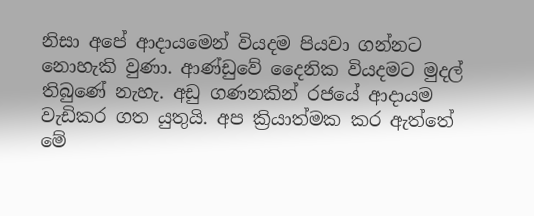නිසා අපේ ආදායමෙන් වියදම පියවා ගන්නට නොහැකි වුණා. ආණ්ඩුවේ දෛනික වියදමට මුදල් තිබුණේ නැහැ. අඩු ගණනකින් රජයේ ආදායම වැඩිකර ගත යුතුයි. අප ක්‍රියාත්මක කර ඇත්තේ මේ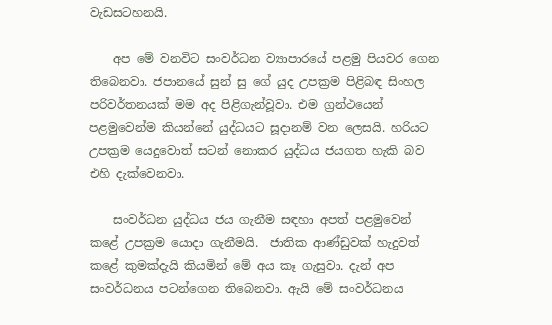වැඩසටහනයි.

    අප මේ වනවිට සංවර්ධන ව්‍යාපාරයේ පළමු පියවර ගෙන තිබෙනවා. ජපානයේ සුන් සු ගේ යුද උපක්‍රම පිළිබඳ සිංහල පරිවර්තනයක් මම අද පිළිගැන්වූවා. එම ග්‍රන්ථයෙන් පළමුවෙන්ම කියන්නේ යුද්ධයට සූදානම් වන ලෙසයි. හරියට උපක්‍රම යෙදුවොත් සටන් නොකර යුද්ධය ජයගත හැකි බව එහි දැක්වෙනවා.

    සංවර්ධන යුද්ධය ජය ගැනීම සඳහා අපත් පළමුවෙන් කළේ උපක්‍රම යොදා ගැනීමයි.  ජාතික ආණ්ඩුවක් හැදුවත් කළේ කුමක්දැයි කියමින් මේ අය කෑ ගැසුවා. දැන් අප සංවර්ධනය පටන්ගෙන තිබෙනවා. ඇයි මේ සංවර්ධනය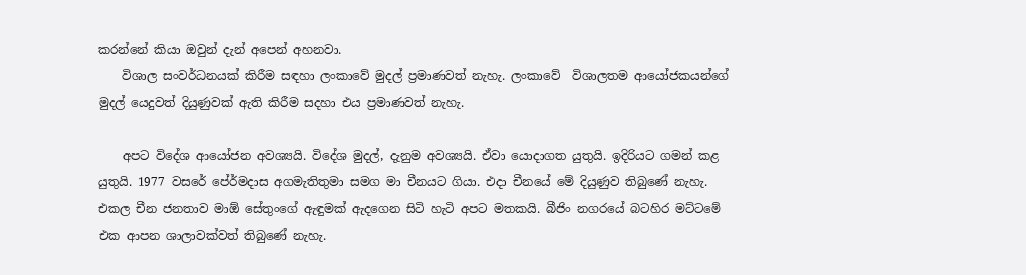කරන්නේ කියා ඔවුන් දැන් අපෙන් අහනවා.
    විශාල සංවර්ධනයක් කිරීම සඳහා ලංකාවේ මුදල් ප්‍රමාණවත් නැහැ. ලංකාවේ  විශාලතම ආයෝජකයන්ගේ මුදල් යෙදුවත් දියුණුවක් ඇති කිරීම සදහා එය ප්‍රමාණවත් නැහැ.

    අපට විදේශ ආයෝජන අවශ්‍යයි. විදේශ මුදල්, දැනුම අවශ්‍යයි. ඒවා යොදාගත යුතුයි. ඉදිරියට ගමන් කළ යුතුයි. 1977 වසරේ පේ‍ර්මදාස අගමැතිතුමා සමග මා චීනයට ගියා. එදා චීනයේ මේ දියුණුව තිබුණේ නැහැ. එකල චීන ජනතාව මාඕ සේතුංගේ ඇඳුමක් ඇදගෙන සිටි හැටි අපට මතකයි. බීජිං නගරයේ බටහිර මට්ටමේ එක ආපන ශාලාවක්වත් තිබුණේ නැහැ.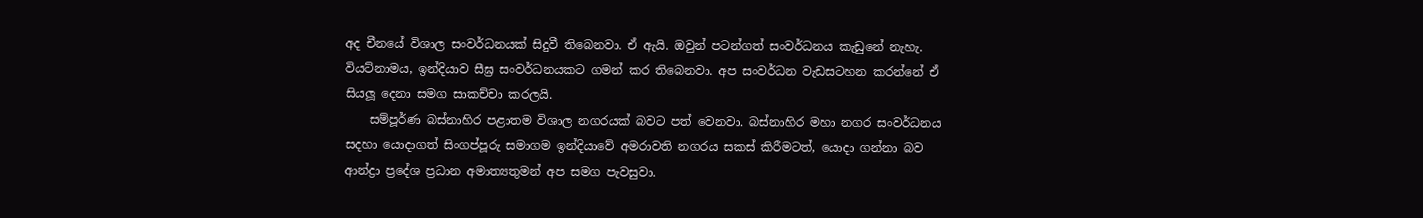අද චීනයේ විශාල සංවර්ධනයක් සිදුවී තිබෙනවා. ඒ ඇයි. ඔවුන් පටන්ගත් සංවර්ධනය කැඩුනේ නැහැ. වියට්නාමය, ඉන්දියාව සීඝ්‍ර සංවර්ධනයකට ගමන් කර තිබෙනවා. අප සංවර්ධන වැඩසටහන කරන්නේ ඒ සියලූ දෙනා සමග සාකච්චා කරලයි.
    සම්පූර්ණ බස්නාහිර පළාතම විශාල නගරයක් බවට පත් වෙනවා. බස්නාහිර මහා නගර සංවර්ධනය සදහා යොදාගත් සිංගප්පූරු සමාගම ඉන්දියාවේ අමරාවති නගරය සකස් කිරීමටත්, යොදා ගන්නා බව ආන්ද්‍රා ප්‍රදේශ ප්‍රධාන අමාත්‍යතුමන් අප සමග පැවසුවා.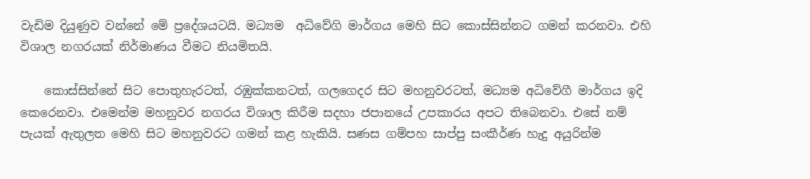වැඩිම දියුණුව වන්නේ මේ ප්‍රදේශයටයි. මධ්‍යම  අධිවේගි මාර්ගය මෙහි සිට කොස්සින්නට ගමන් කරනවා. එහි විශාල නගරයක් නිර්මාණය වීමට නියමිතයි.

    කොස්සින්නේ සිට පොතුහැරටත්, රඹුක්කනටත්, ගලගෙදර සිට මහනුවරටත්, මධ්‍යම අධිවේගී මාර්ගය ඉදි කෙරෙනවා. එමෙන්ම මහනුවර නගරය විශාල කිරීම සදහා ජපානයේ උපකාරය අපට තිබෙනවා. එසේ නම් පැයක් ඇතුලත මෙහි සිට මහනුවරට ගමන් කළ හැකියි. සණස ගම්පහ සාප්පු සංකීර්ණ හැදු අයුරින්ම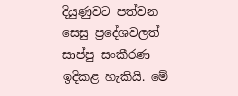දියුණුවට පත්වන සෙසු ප්‍රදේශවලත් සාප්පු සංකීරණ ඉදිකළ හැකියි. මේ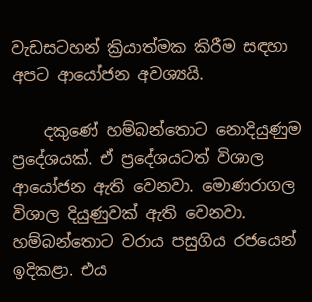වැඩසටහන් ක්‍රියාත්මක කිරීම සඳහා අපට ආයෝජන අවශ්‍යයි.

    දකුණේ හම්බන්තොට නොදියුණුම ප්‍රදේශයක්. ඒ ප්‍රදේශයටත් විශාල ආයෝජන ඇති වෙනවා. මොණරාගල විශාල දියුණුවක් ඇති වෙනවා. හම්බන්තොට වරාය පසුගිය රජයෙන් ඉදිකළා. එය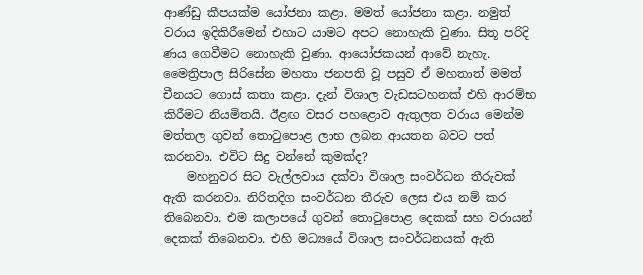ආණ්ඩු කීපයක්ම යෝජනා කළා. මමත් යෝජනා කළා. නමුත් වරාය ඉදිකිරීමෙන් එහාට යාමට අපට නොහැකි වුණා. සිතූ පරිදි ණය ගෙවීමට නොහැකි වුණා. ආයෝජකයන් ආවේ නැහැ. මෛත්‍රිපාල සිරිසේන මහතා ජනපති වූ පසුව ඒ මහතාත් මමත් චීනයට ගොස් කතා කළා. දැන් විශාල වැඩසටහනක් එහි ආරම්භ කිරීමට නියමිතයි. ඊළඟ වසර පහළොව ඇතුලත වරාය මෙන්ම මත්තල ගුවන් තොටුපොළ ලාභ ලබන ආයතන බවට පත් කරනවා. එවිට සිදු වන්නේ කුමක්ද?
    මහනුවර සිට වැල්ලවාය දක්වා විශාල සංවර්ධන තීරුවක් ඇති කරනවා. නිරිතදිග සංවර්ධන තීරුව ලෙස එය නම් කර තිබෙනවා. එම කලාපයේ ගුවන් තොටුපොළ දෙකක් සහ වරායන් දෙකක් තිබෙනවා. එහි මධ්‍යයේ විශාල සංවර්ධනයක් ඇති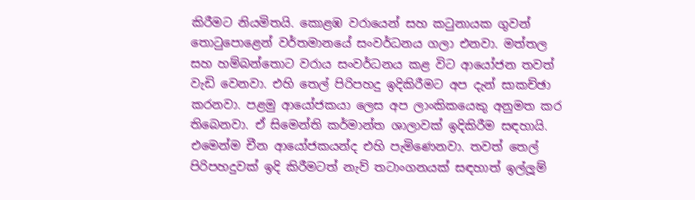කිරීමට නියමිතයි. කොළඹ වරායෙන් සහ කටුනායක ගුවන් තොටුපොළෙන් වර්තමානයේ සංවර්ධනය ගලා එනවා. මත්තල සහ හම්බන්තොට වරාය සංවර්ධනය කළ විට ආයෝජන තවත් වැඩි වෙනවා. එහි තෙල් පිරිපහදු ඉදිකිරීමට අප දැන් සාකච්ඡා කරනවා. පළමු ආයෝජකයා ලෙස අප ලාංකිකයෙකු අනුමත කර තිබෙනවා. ඒ සිමෙන්ති කර්මාන්ත ශාලාවක් ඉදිකිරීම සඳහායි. එමෙන්ම චීන ආයෝජකයන්ද එහි පැමිණෙනවා. තවත් තෙල් පිරිපහදුවක් ඉදි කිරීමටත් නැව් තටාංගනයක් සඳහාත් ඉල්ලූම්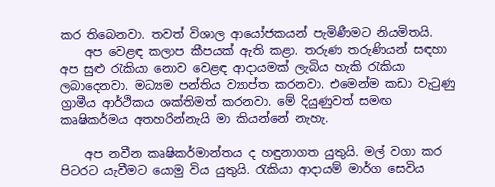කර තිබෙනවා. තවත් විශාල ආයෝජකයන් පැමිණීමට නියමිතයි.
    අප වෙළඳ කලාප කීපයක් ඇති කළා. තරුණ තරුණියන් සඳහා අප සුළු රැකියා නොව වෙළඳ ආදායමක් ලැබිය හැකි රැකියා ලබාදෙනවා. මධ්‍යම පන්තිය ව්‍යාප්ත කරනවා. එමෙන්ම කඩා වැටුණු ග්‍රාමීය ආර්ථිකය ශක්තිමත් කරනවා. මේ දියුණුවත් සමඟ කෘෂිකර්මය අතහරින්නැයි මා කියන්නේ නැහැ.

    අප නවීන කෘෂිකර්මාන්තය ද හඳුනාගත යුතුයි. මල් වගා කර පිටරට යැවීමට යොමු විය යුතුයි. රැකියා ආදායම් මාර්ග සෙවිය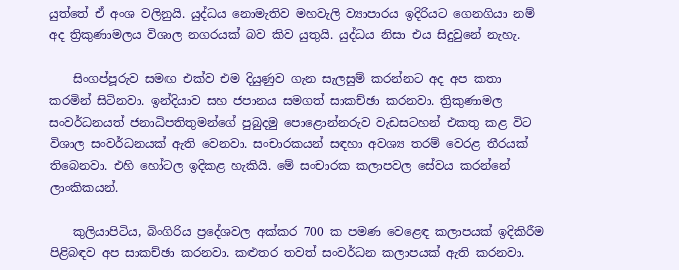යුත්තේ ඒ අංශ වලිනුයි. යුද්ධය නොමැතිව මහවැලි ව්‍යාපාරය ඉදිරියට ගෙනගියා නම් අද ත්‍රිකුණාමලය විශාල නගරයක් බව කිව යුතුයි. යුද්ධය නිසා එය සිදුවුනේ නැහැ.

    සිංගප්පූරුව සමඟ එක්ව එම දියුණුව ගැන සැලසුම් කරන්නට අද අප කතා කරමින් සිටිනවා. ඉන්දියාව සහ ජපානය සමගත් සාකච්ඡා කරනවා. ත්‍රිකුණාමල සංවර්ධනයත් ජනාධිපතිතුමන්ගේ පුබුදමු පොළොන්නරුව වැඩසටහන් එකතු කළ විට විශාල සංවර්ධනයක් ඇති වෙනවා. සංචාරකයන් සඳහා අවශ්‍ය තරම් වෙරළ තීරයක් තිබෙනවා. එහි හෝටල ඉදිකළ හැකියි. මේ සංචාරක කලාපවල සේවය කරන්නේ ලාංකිකයන්.

    කුලියාපිටිය, බිංගිරිය ප්‍රදේශවල අක්කර 700 ක පමණ වෙළෙඳ කලාපයක් ඉදිකිරීම පිළිබඳව අප සාකච්ඡා කරනවා. කළුතර තවත් සංවර්ධන කලාපයක් ඇති කරනවා.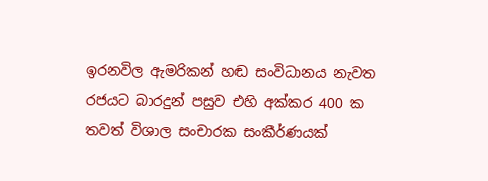ඉරනවිල ඇමරිකන් හඬ සංවිධානය නැවත රජයට බාරදුන් පසුව එහි අක්කර 400 ක තවත් විශාල සංචාරක සංකීර්ණයක්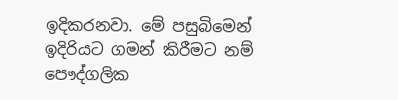ඉදිකරනවා. මේ පසුබිමෙන් ඉදිරියට ගමන් කිරීමට නම් පෞද්ගලික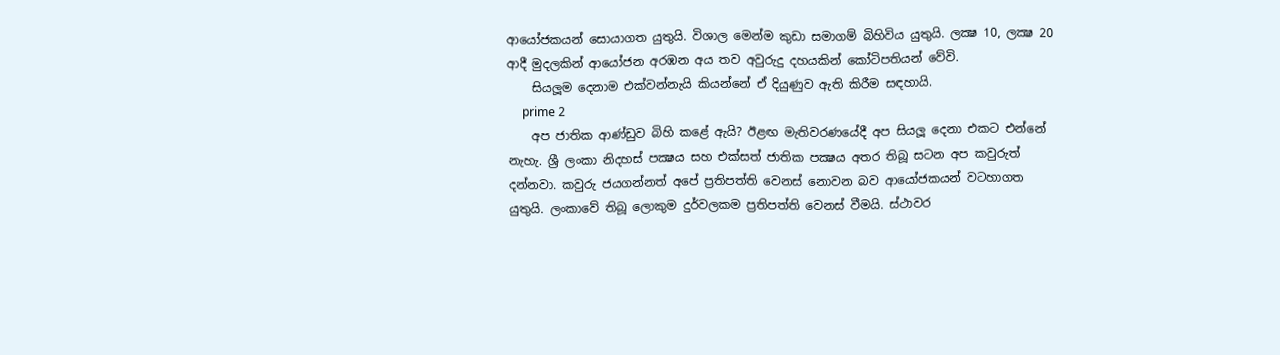ආයෝජකයන් සොයාගත යුතුයි. විශාල මෙන්ම කුඩා සමාගම් බිහිවිය යුතුයි. ලක්‍ෂ 10, ලක්‍ෂ 20 ආදී මුදලකින් ආයෝජන අරඹන අය තව අවුරුදු දහයකින් කෝටිපතියන් වේවි.
    සියලූම දෙනාම එක්වන්නැයි කියන්නේ ඒ දියුණුව ඇති කිරීම සඳහායි.
     prime 2
    අප ජාතික ආණ්ඩුව බිහි කළේ ඇයි? ඊළඟ මැතිවරණයේදී අප සියලූ දෙනා එකට එන්නේ නැහැ. ශ්‍රී ලංකා නිදහස් පක්‍ෂය සහ එක්සත් ජාතික පක්‍ෂය අතර තිබූ සටන අප කවුරුත් දන්නවා. කවුරු ජයගන්නත් අපේ ප්‍රතිපත්ති වෙනස් නොවන බව ආයෝජකයන් වටහාගත යුතුයි. ලංකාවේ තිබූ ලොකුම දුර්වලකම ප්‍රතිපත්ති වෙනස් වීමයි. ස්ථාවර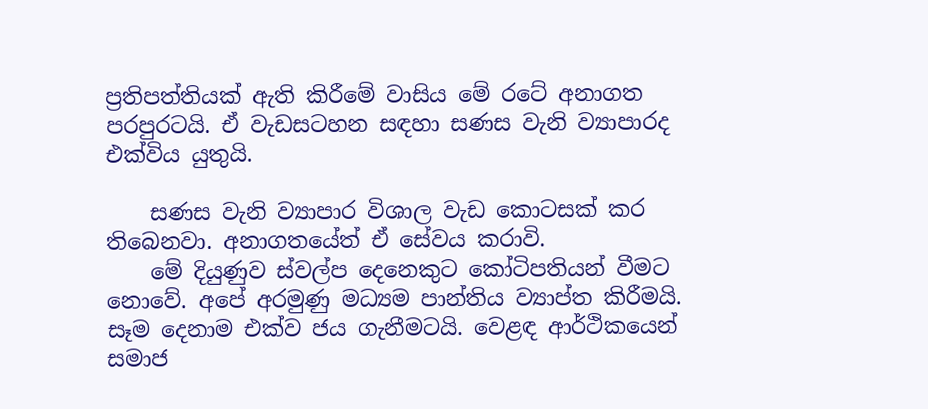ප්‍රතිපත්තියක් ඇති කිරීමේ වාසිය මේ රටේ අනාගත පරපුරටයි. ඒ වැඩසටහන සඳහා සණස වැනි ව්‍යාපාරද එක්විය යුතුයි.

    සණස වැනි ව්‍යාපාර විශාල වැඩ කොටසක් කර තිබෙනවා. අනාගතයේත් ඒ සේවය කරාවි.
    මේ දියුණුව ස්වල්ප දෙනෙකුට කෝටිපතියන් වීමට නොවේ. අපේ අරමුණු මධ්‍යම පාන්තිය ව්‍යාප්ත කිරීමයි. සෑම දෙනාම එක්ව ජය ගැනීමටයි. වෙළඳ ආර්ථිකයෙන් සමාජ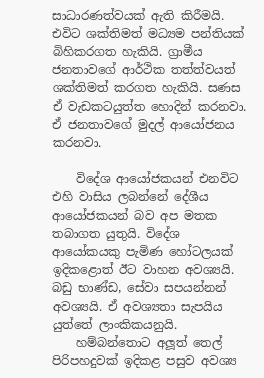සාධාරණත්වයක් ඇති කිරීමයි. එවිට ශක්තිමත් මධ්‍යම පන්තියක් බිහිකරගත හැකියි. ග්‍රාමීය ජනතාවගේ ආර්ථික තත්ත්වයත් ශක්තිමත් කරගත හැකියි. සණස ඒ වැඩකටයුත්ත හොදින් කරනවා. ඒ ජනතාවගේ මුදල් ආයෝජනය කරනවා.

    විදේශ ආයෝජකයන් එනවිට එහි වාසිය ලබන්නේ දේශීය ආයෝජකයන් බව අප මතක තබාගත යුතුයි. විදේශ ආයෝකයකු පැමිණ හෝටලයක් ඉදිකළොත් ඊට වාහන අවශ්‍යයි. බඩු භාණ්ඩ, සේවා සපයන්නන් අවශ්‍යයි. ඒ අවශ්‍යතා සැපයිය යුත්තේ ලාංකිකයනුයි.
    හම්බන්තොට අලූත් තෙල් පිරිපහදුවක් ඉදිකළ පසුව අවශ්‍ය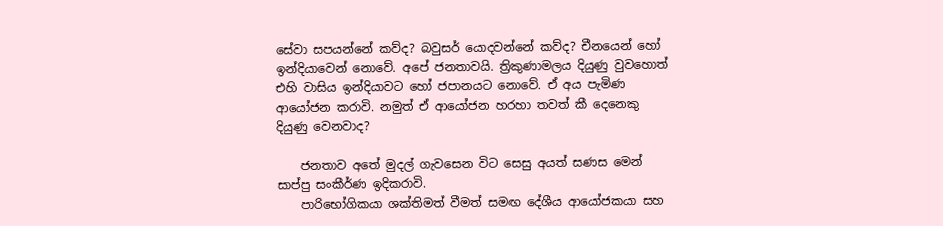සේවා සපයන්නේ කව්ද? බවුසර් යොදවන්නේ කව්ද? චීනයෙන් හෝ ඉන්දියාවෙන් නොවේ. අපේ ජනතාවයි. ත්‍රිකුණාමලය දියුණු වුවහොත් එහි වාසිය ඉන්දියාවට හෝ ජපානයට නොවේ. ඒ අය පැමිණ ආයෝජන කරාවි. නමුත් ඒ ආයෝජන හරහා තවත් කී දෙනෙකු දියුණු වෙනවාද?

    ජනතාව අතේ මුදල් ගැවසෙන විට සෙසු අයත් සණස මෙන් සාප්පු සංකීර්ණ ඉදිකරාවි.
    පාරිභෝගිකයා ශක්තිමත් වීමත් සමඟ දේශීය ආයෝජකයා සහ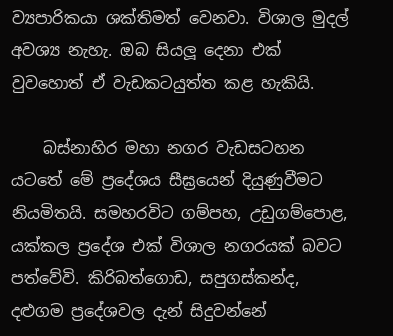ව්‍යපාරිකයා ශක්තිමත් වෙනවා. විශාල මුදල් අවශ්‍ය නැහැ. ඔබ සියලූ දෙනා එක් වුවහොත් ඒ වැඩකටයුත්ත කළ හැකියි.

    බස්නාහිර මහා නගර වැඩසටහන යටතේ මේ ප්‍රදේශය සීඝ්‍රයෙන් දියුණුවීමට නියමිතයි. සමහරවිට ගම්පහ, උඩුගම්පොළ, යක්කල ප්‍රදේශ එක් විශාල නගරයක් බවට පත්වේවි. කිරිබත්ගොඩ, සපුගස්කන්ද, දළුගම ප්‍රදේශවල දැන් සිදුවන්නේ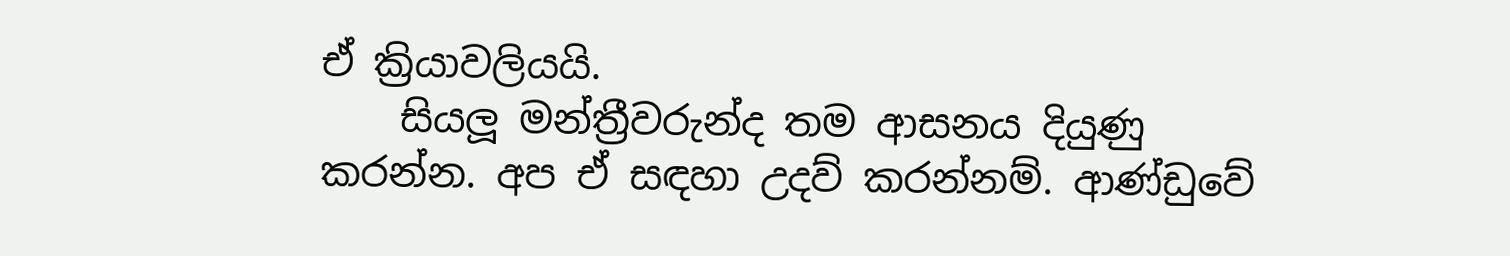ඒ ක්‍රියාවලියයි.
    සියලූ මන්ත්‍රීවරුන්ද තම ආසනය දියුණු කරන්න. අප ඒ සඳහා උදව් කරන්නම්. ආණ්ඩුවේ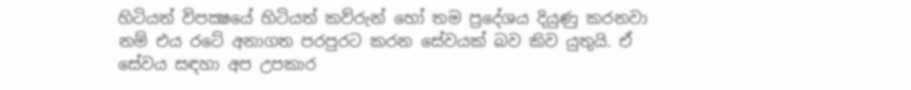හිටියත් විපක්‍ෂයේ හිටියත් කව්රුන් හෝ තම ප්‍රදේශය දියුණු කරනවා නම් එය රටේ අනාගත පරපුරට කරන සේවයක් බව කිව යුතුයි. ඒ සේවය සඳහා අප උපකාර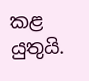කළ යුතුයි.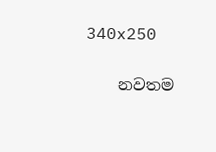340x250

    නවතම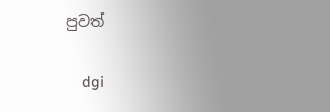පුවත්

    dgi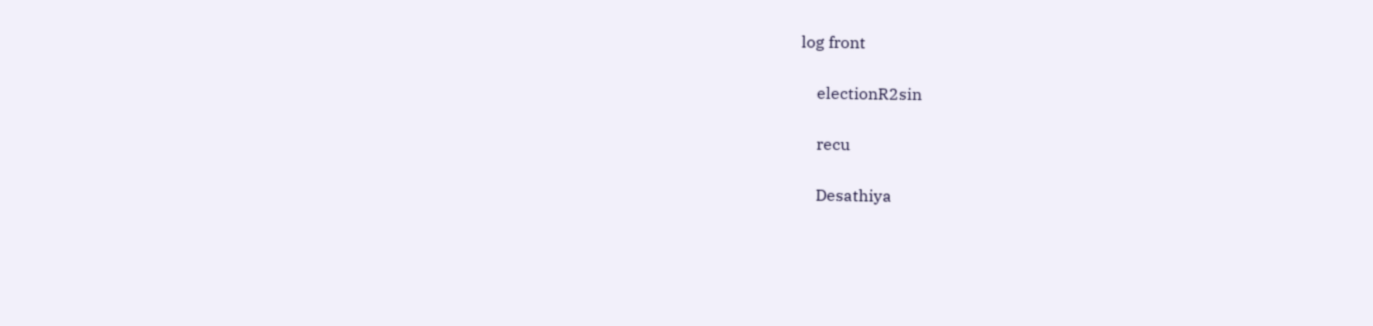log front

    electionR2sin

    recu

    Desathiya